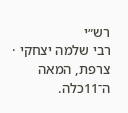רש״י
רבי שלמה יצחקי · צרפת, המאה ה־11כלה.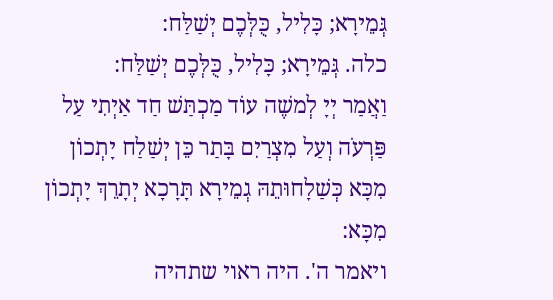גְּמֵירָא; כָּלִיל, כֻּלְּכֶם יְשַׁלַּח:
כלה. גְּמֵירָא; כָּלִיל, כֻּלְּכֶם יְשַׁלַּח:
וַאֲמַר יְיָ לְמשֶׁה עוֹד מַכְתַּשׁ חַד אַיְתִי עַל פַּרְעֹה וְעַל מִצְרַיִם בָּתַר כֵּן יְשַׁלַח יָתְכוֹן מִכָּא כְּשַׁלָחוּתֵהּ גְמֵירָא תָּרָכָא יְתָרֵךְ יָתְכוֹן מִכָּא:
ויאמר ה'. היה ראוי שתהיה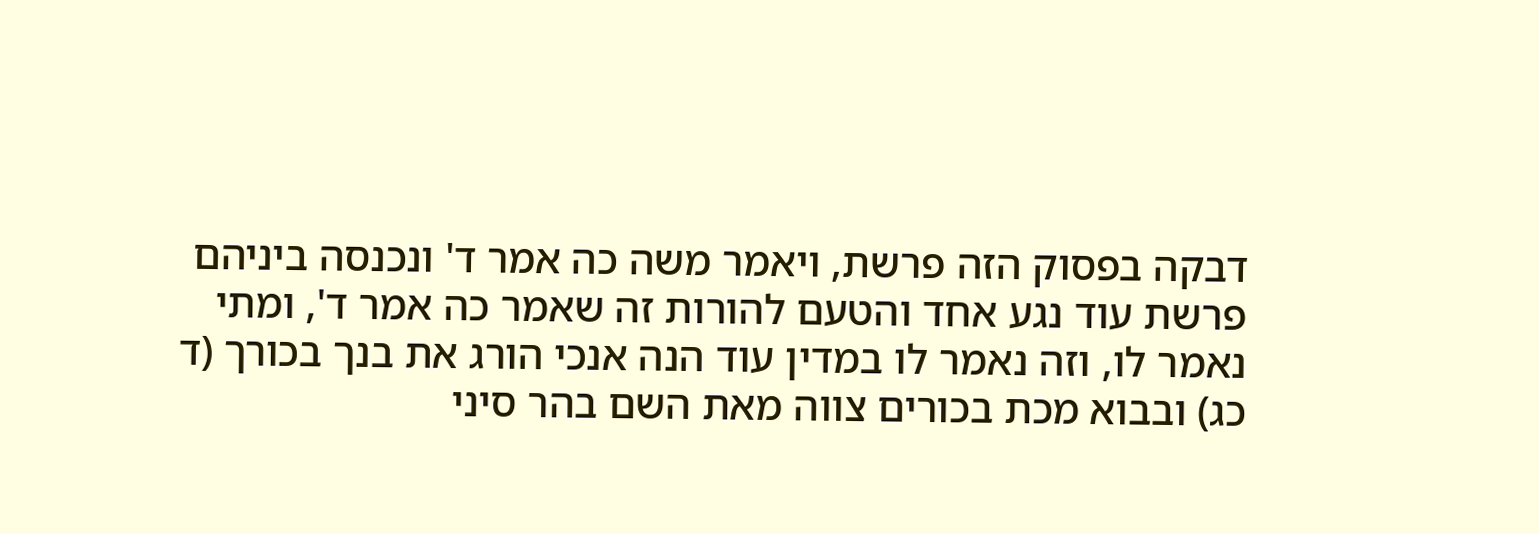דבקה בפסוק הזה פרשת, ויאמר משה כה אמר ד' ונכנסה ביניהם פרשת עוד נגע אחד והטעם להורות זה שאמר כה אמר ד', ומתי נאמר לו, וזה נאמר לו במדין עוד הנה אנכי הורג את בנך בכורך (ד כג) ובבוא מכת בכורים צווה מאת השם בהר סיני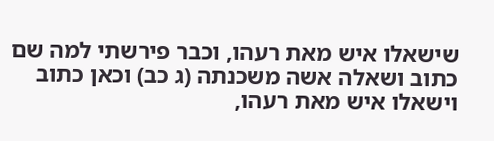שישאלו איש מאת רעהו, וכבר פירשתי למה שם כתוב ושאלה אשה משכנתה (ג כב) וכאן כתוב וישאלו איש מאת רעהו,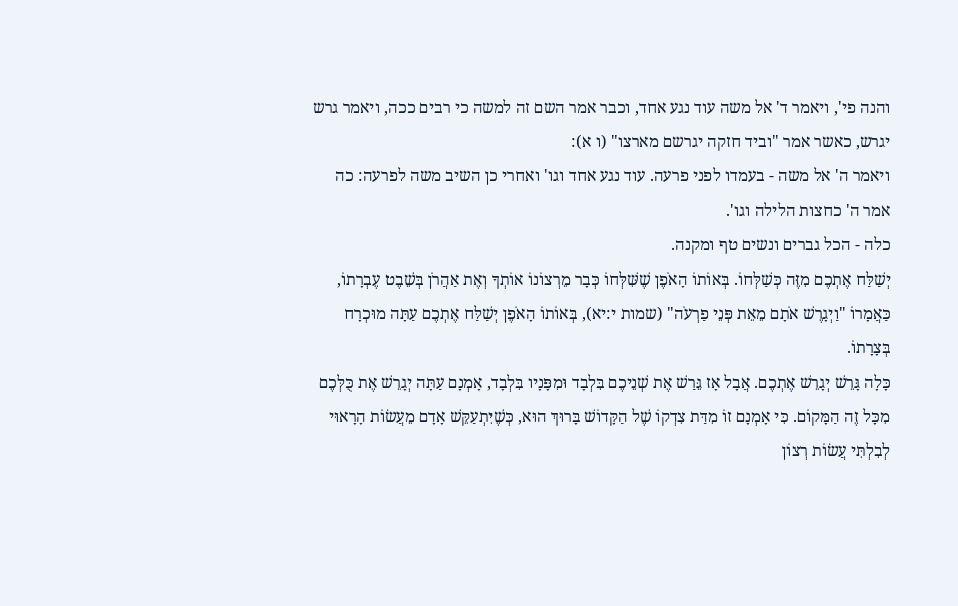והנה פי', ויאמר ד' אל משה עוד נגע אחד, וכבר אמר השם זה למשה כי רבים ככה, ויאמר גרש יגרש, כאשר אמר "וביד חזקה יגרשם מארצו" (ו א):
ויאמר ה' אל משה - בעמדו לפני פרעה. עוד נגע אחד וגו' ואחרי כן השיב משה לפרעה: כה אמר ה' כחצות הלילה וגו'.
כלה - הכל גברים ונשים טף ומקנה.
יְשַׁלַּח אֶתְכֶם מִזֶּה כְּשַׁלְּחוֹ. בְּאוֹתוֹ הָאֹפֶן שֶׁשִּׁלְּחוֹ כְּבָר מֵרְצוֹנוֹ אוֹתְךָ וְאֶת אַהֲרֹן בְּשֵׁבֶט עֶבְרָתוֹ, כַּאֲמָרוֹ "וַיְגָרֶשׁ אֹתָם מֵאֵת פְּנֵי פַרְעֹה" (שמות י:יא), בְּאוֹתוֹ הָאֹפֶן יְשַׁלַּח אֶתְכֶם עַתָּה מוּכְרָח בְּצָרָתוֹ.
כָּלָה גָּרֵשׁ יְגָרֵשׁ אֶתְכֶם. אֲבָל אָז גֵּרַשׁ אֶת שְׁנֵיכֶם בִּלְבָד וּמִפָּנָיו בִּלְבָד, אָמְנָם עַתָּה יְגָרֵשׁ אֶת כֻּלְּכֶם מִכָּל זֶה הַמָּקוֹם. כִּי אָמְנָם זוֹ מִדַּת צִדְקוֹ שֶׁל הַקָּדוֹשׁ בָּרוּךְ הוּא, כְּשֶׁיִּתְעַקֵּשׁ אָדָם מֵעֲשׂוֹת הָרָאוּי לְבִלְתִּי עֲשׂוֹת רְצוֹן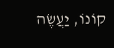קוֹנוֹ, יַעֲשֶׂה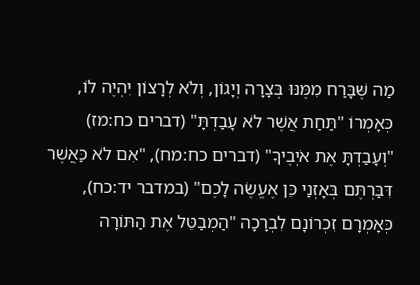מַה שֶּׁבָּרַח מִמֶּנּוּ בְּצָרָה וְיָגוֹן, וְלֹא לְרָצוֹן יִהְיֶה לוֹ, כְּאָמְרוֹ "תַּחַת אֲשֶׁר לֹא עָבַדְתָּ" (דברים כח:מז) "וְעָבַדְתָּ אֶת אֹיְבֶיךָ" (דברים כח:מח), "אִם לֹא כַּאֲשֶׁר דִּבַּרְתֶּם בְּאָזְנַי כֵּן אֶעֱשֶׂה לָכֶם" (במדבר יד:כח), כְּאָמְרָם זִכְרוֹנָם לִבְרָכָה "הַמְבַטֵּל אֶת הַתּוֹרָה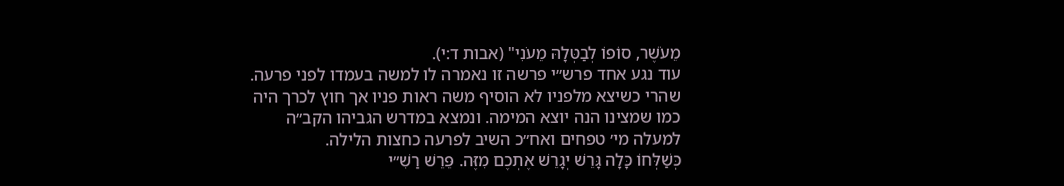מֵעֹשֶׁר, סוֹפוֹ לְבַטְּלָהּ מֵעֹנִי" (אבות ד:י).
עוד נגע אחד פרש״י פרשה זו נאמרה לו למשה בעמדו לפני פרעה. שהרי כשיצא מלפניו לא הוסיף משה ראות פניו אך חוץ לכרך היה כמו שמצינו הנה יוצא המימה. ונמצא במדרש הגביהו הקב״ה למעלה מי׳ טפחים ואח״כ השיב לפרעה כחצות הלילה.
כְּשַׁלְּחוֹ כָּלָה גָּרֵשׁ יְגָרֵשׁ אֶתְכֶם מִזֶּה. פֵּרֵשׁ רַשִׁ״י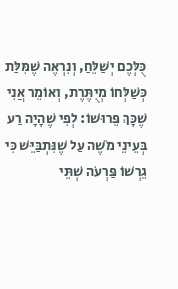כֻּלְּכֶם יְשַׁלֵּחַ, וְנִרְאֶה שֶׁמִּלַּת כְּשַׁלְּחוֹ מְיֻתֶּרֶת, וְאוֹמֵר אֲנִי שֶׁכָּךְ פֵּרוּשׁוֹ: לְפִי שֶׁהָיָה רַע בְּעֵינֵי מֹשֶׁה עַל שֶׁנִּתְבַּיֵּשׁ כִּי גֵרְשׁוֹ פַּרְעֹה שְׁתֵּי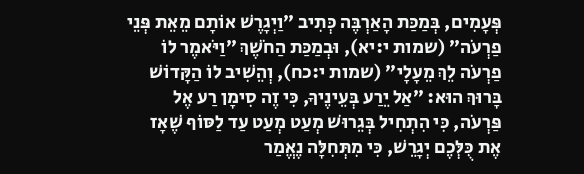פְּעָמִים, בְּמַכַּת הָאַרְבֶּה כְּתִיב ״וַיְגָרֶשׁ אוֹתָם מֵאֵת פְּנֵי פַרְעֹה״ (שמות י:יא), וּבְמַכַּת הַחֹשֶׁךְ ״וַיֹּאמֶר לוֹ פַרְעֹה לֵךְ מֵעָלָי״ (שמות י:כח), וְהֵשִׁיב לוֹ הַקָּדוֹשׁ בָּרוּךְ הוּא: ״אַל יֵרַע בְּעֵינֶיךָ, כִּי זֶה סִימָן רַע אֶל פַּרְעֹה, כִּי הִתְחִיל בְּגֵרוּשׁ מְעַט מְעַט עַד לַסּוֹף שֶׁאָז אֶת כֻּלְּכֶם יְגָרֵשׁ, כִּי מִתְּחִלָּה נֶאֱמַר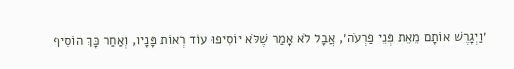׳וַיְגָרֶשׁ אוֹתָם מֵאֵת פְּנֵי פַרְעֹה׳, אֲבָל לֹא אָמַר שֶׁלֹּא יוֹסִיפוּ עוֹד רְאוֹת פָּנָיו, וְאַחַר כָּךְ הוֹסִיף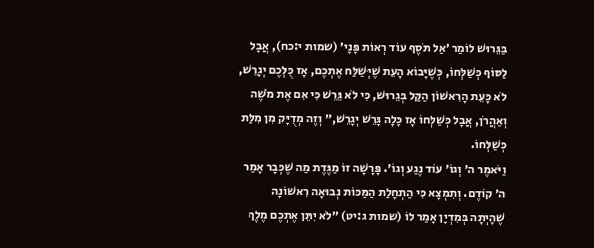בַּגֵּרוּשׁ לוֹמַר ׳אַל תֹּסֶף עוֹד רְאוֹת פָּנָי׳ (שמות י:כח), אֲבָל לַסּוֹף כְּשַׁלְּחוֹ, כְּשֶׁיָּבוֹא הָעֵת שֶׁיְּשַׁלַּח אֶתְכֶם, אָז כֻּלְּכֶם יְגָרֵשׁ, לֹא כָּעֵת הָרִאשׁוֹן הַקַּל בְּגֵרוּשׁ, כִּי לֹא גֵּרֵשׁ כִּי אִם אֶת מֹשֶׁה וְאַהֲרֹן, אֲבָל כְּשַׁלְּחוֹ אָז כָּלָה גָּרֵשׁ יְגָרֵשׁ,״ וְזֶה מְדֻיָּק מִן מִלַּת כְּשַׁלְּחוֹ.
וַיֹּאמֶר ה׳ וְגוֹ׳ עוֹד נֶגַע וְגוֹ׳. פָּרָשָׁה זוֹ מַגֶּדֶת מַה שֶׁכְּבָר אָמַר ה׳ קוֹדֶם. וְתִמְצָא כִּי הַתְחָלַת הַמַּכּוֹת נְבוּאָה רִאשׁוֹנָה שֶׁהָיְתָה בְּמִדְיָן אָמַר לוֹ (שמות ג:יט) ״לֹא יִתֵּן אֶתְכֶם מֶלֶךְ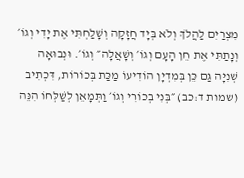מִצְרַיִם לַהֲלֹךְ וְלֹא בְּיָד חֲזָקָה וְשָׁלַחְתִּי אֶת יָדִי וְגוֹ׳ וְנָתַתִּי אֶת חֵן הָעָם וְגוֹ׳ וְשָׁאֲלָה״ וְגוֹ׳. וּנְבוּאָה שְׁנִיָּה גַּם כֵּן בְּמִדְיָן הוֹדִיעוֹ מַכַּת בְּכוֹרוֹת, דִּכְתִיב (שמות ד:כב) ״בְּנִי בְכוֹרִי וְגוֹ׳ וַתְּמָאֵן לְשַׁלְּחוֹ הִנֵּה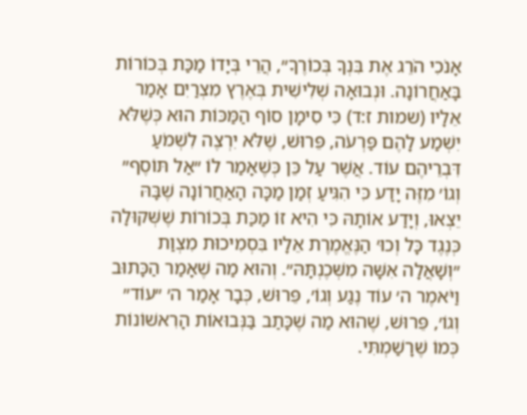אָנֹכִי הֹרֵג אֶת בִּנְךָ בְּכוֹרֶךָ״, הֲרֵי בְּיָדוֹ מַכַּת בְּכוֹרוֹת בָּאַחֲרוֹנָה. וּנְבוּאָה שְׁלִישִׁית בְּאֶרֶץ מִצְרַיִם אָמַר אֵלָיו (שמות ז:ד) כִּי סִימָן סוֹף הַמַּכּוֹת הוּא כְּשֶׁלֹּא יִשְׁמַע לָהֶם פַּרְעֹה, פֵּרוּשׁ, שֶׁלֹּא יִרְצֶה לִשְׁמֹעַ דִּבְרֵיהֶם עוֹד. אֲשֶׁר עַל כֵּן כְּשֶׁאָמַר לוֹ ״אַל תּוֹסֶף״ וְגוֹ׳ מִזֶּה יָדַע כִּי הִגִּיעַ זְמַן מַכָּה הָאַחֲרוֹנָה שֶׁבָּהּ יֵצְאוּ, וְיָדַע אוֹתָהּ כִּי הִיא זוֹ מַכַּת בְּכוֹרוֹת שֶׁשְּׁקוּלָה כְּנֶגֶד כָּל וְכוּ׳ הַנֶּאֱמֶרֶת אֵלָיו בִּסְמִיכוּת מִצְוַת ״וְשָׁאֲלָה אִשָּׁה מִשְּׁכֶנְתָּהּ״. וְהוּא מַה שֶׁאָמַר הַכָּתוּב וַיֹּאמֶר ה׳ עוֹד נֶגַע וְגוֹ׳, פֵּרוּשׁ, כְּבָר אָמַר ה׳ ״עוֹד״ וְגוֹ׳, פֵּרוּשׁ, שֶׁהוּא מַה שֶׁכָּתַב בַּנְּבוּאוֹת הָרִאשׁוֹנוֹת כְּמוֹ שֶׁרָשַׁמְתִּי.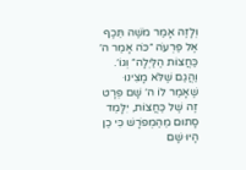וְלָזֶה אָמַר מֹשֶׁה תֵּכֶף אֶל פַּרְעֹה ״כֹּה אָמַר ה׳ כַּחֲצוֹת הַלַּיְלָה״ וְגוֹ׳. וַהֲגַם שֶׁלֹּא מָצִינוּ שֶׁאָמַר לוֹ ה׳ שָׁם פְּרָט זֶה שֶׁל כַּחֲצוֹת, יִלָּמֵד סָתוּם מֵהַמְפֹרָשׁ כִּי כֵן הָיוּ שָׁם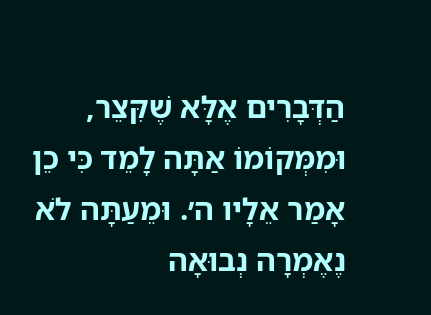הַדְּבָרִים אֶלָּא שֶׁקִּצֵר, וּמִמְּקוֹמוֹ אַתָּה לָמֵד כִּי כֵן אָמַר אֵלָיו ה׳. וּמֵעַתָּה לֹא נֶאֶמְרָה נְבוּאָה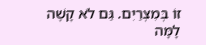זוֹ בְּמִצְרַיִם. גַּם לֹא קָשֶׁה לָמָּה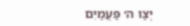יְצַו ה׳ פַּעֲמַיִם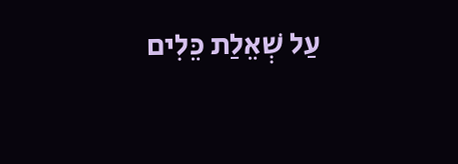עַל שְׁאֵלַת כֵּלִים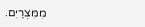מִמִּצְרַיִם.